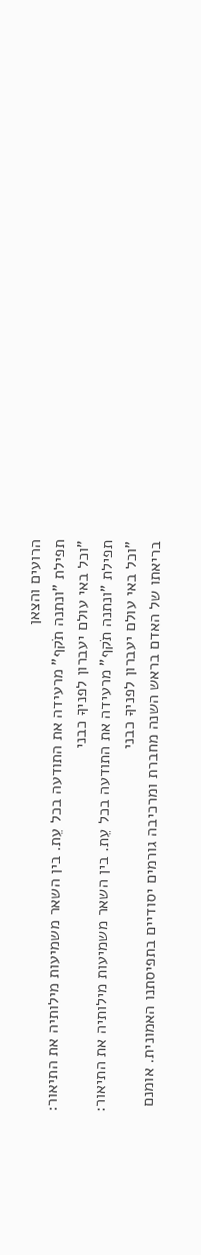הרועים והצאן
תפילת "ונתנה תֹקף" מרעידה את התודעה בכל עֵת. בין השאר משמיעות מילותיה את התיאור: "וכל באי עולם יעברון לפניךָ כבני
תפילת "ונתנה תֹקף" מרעידה את התודעה בכל עֵת. בין השאר משמיעות מילותיה את התיאור: "וכל באי עולם יעברון לפניךָ כבני
בריאתו של האדם בראש השנה מחברת ומרכיבה גורמים יסודיים בתפיסתנו האמונית. אומנם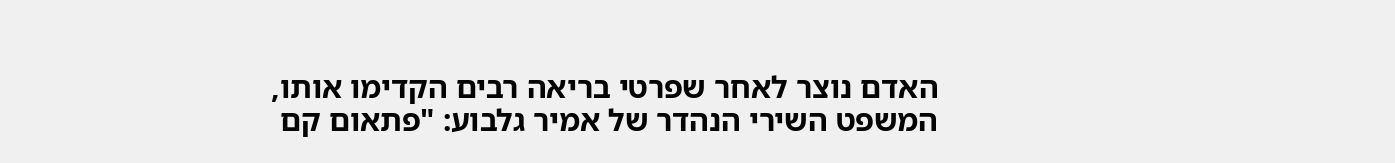האדם נוצר לאחר שפרטי בריאה רבים הקדימו אותו,
המשפט השירי הנהדר של אמיר גלבוע: "פתאום קם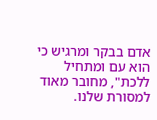אדם בבקר ומרגיש כי הוא עם ומתחיל ללכת", מחובר מאוד למסורת שלנו.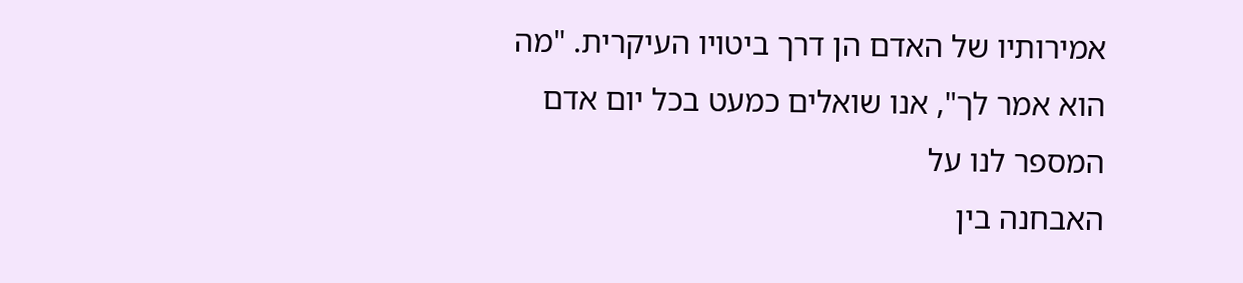אמירותיו של האדם הן דרך ביטויו העיקרית. "מה הוא אמר לך", אנו שואלים כמעט בכל יום אדם המספר לנו על
האבחנה בין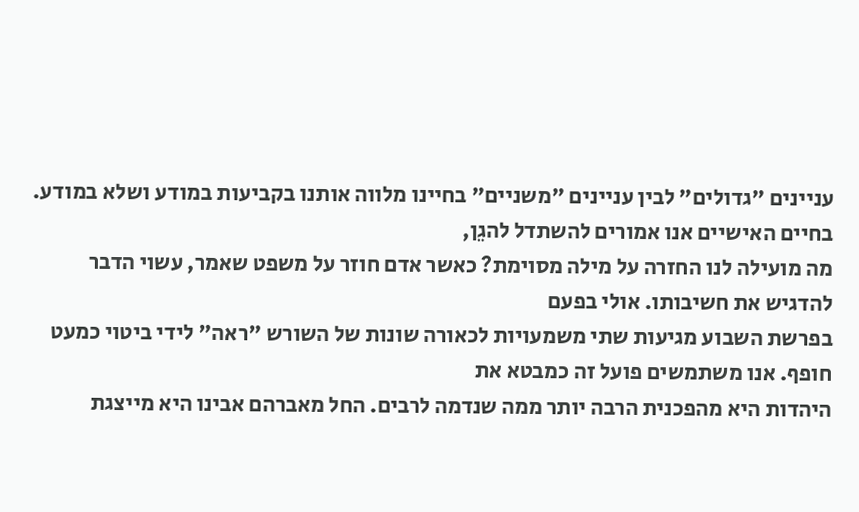עניינים "גדולים" לבין עניינים "משניים" בחיינו מלווה אותנו בקביעות במודע ושלא במודע. בחיים האישיים אנו אמורים להשתדל להגֵן,
מה מועילה לנו החזרה על מילה מסוימת? כאשר אדם חוזר על משפט שאמר, עשוי הדבר להדגיש את חשיבותו. אולי בפעם
בפרשת השבוע מגיעות שתי משמעויות לכאורה שונות של השורש "ראה" לידי ביטוי כמעט חופף. אנו משתמשים פועל זה כמבטא את
היהדות היא מהפכנית הרבה יותר ממה שנדמה לרבים. החל מאברהם אבינו היא מייצגת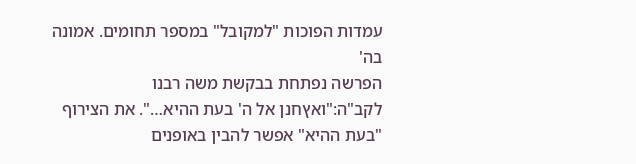עמדות הפוכות "למקובל" במספר תחומים. אמונה בה'
הפרשה נפתחת בבקשת משה רבנו לקב"ה:"ואץחנן אל ה' בעת ההיא…". את הצירוף "בעת ההיא" אפשר להבין באופנים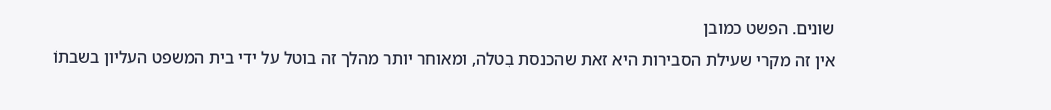שונים. הפשט כמובן
אין זה מקרי שעילת הסבירות היא זאת שהכנסת בִטלה, ומאוחר יותר מהלך זה בוטל על ידי בית המשפט העליון בשבתוֹ